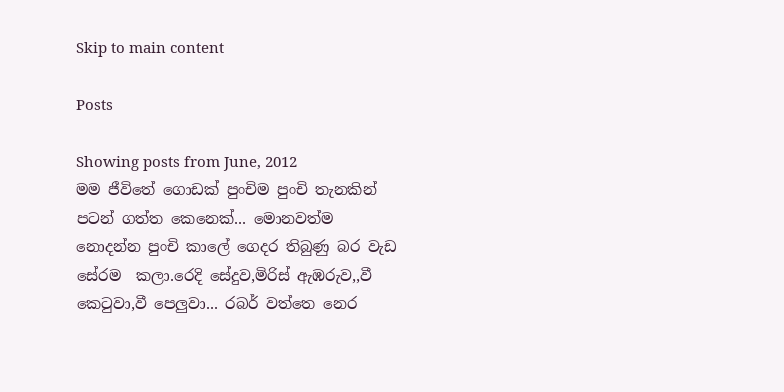Skip to main content

Posts

Showing posts from June, 2012
මම ජීවිතේ ගොඩක් පුංචිම පුංචි තැනකින් පටන් ගත්ත කෙනෙක්... මොනවත්ම නොදන්න පුංචි කාලේ ගෙදර තිබුණු බර වැඩ සේරම  කලා.රෙදි සේදුව,මිරිස් ඇඹරුව,,වී කෙටුවා,වී පෙලුවා... රබර් වත්තෙ නෙර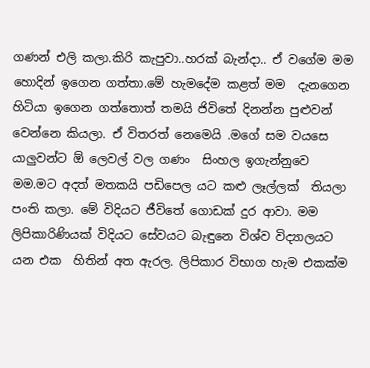ගණන් එලි කලා.කිරි කැපුවා..හරක් බැන්දා.. ඒ වගේම මම හොදින් ඉගෙන ගත්තා.මේ හැමදේම කළත් මම  දැනගෙන හිටියා ඉගෙන ගත්තොත් තමයි ජිවිතේ දිනන්න පුළුවන්  වෙන්නෙ කියලා. ඒ විතරත් නෙමෙයි .මගේ සම වයසෙ යාලුවන්ට ඕ ලෙවල් වල ගණං  සිංහල ඉගැන්නුවෙ මම.මට අදත් මතකයි පඩිපෙල යට කළු ලෑල්ලක්  තියලා පංති කලා. මේ විදියට ජීවිතේ ගොඩක් දුර ආවා. මම ලිපිකාරිණියක් විදියට සේවයට බැඳුනෙ විශ්ව විද්‍යාලයට යන එක  හිතින් අත ඇරල. ලිපිකාර විභාග හැම එකක්ම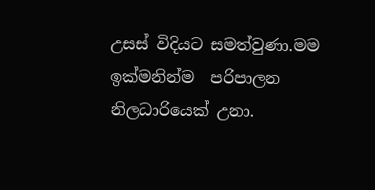උසස් විදියට සමත්වුණා.මම ඉක්මනින්ම  පරිපාලන නිලධාරියෙක් උනා.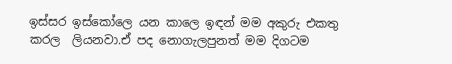ඉස්සර ඉස්කෝලෙ යන කාලෙ ඉඳන් මම අකුරු එකතු කරල  ලියනවා.ඒ පද නොගැලපුනත් මම දිගටම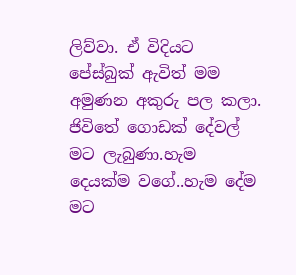ලිව්වා. ඒ විදියට පේස්බුක් ඇවිත් මම අමුණන අකුරු පල කලා. ජිවිතේ ගොඩක් දේවල් මට ලැබුණා.හැම දෙයක්ම වගේ..හැම දේම  මට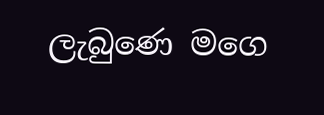ලැබුණෙ මගෙ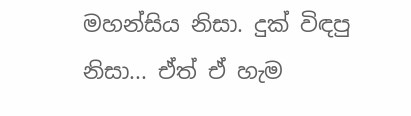මහන්සිය නිසා. දුක් විඳපු නිසා... ඒත් ඒ හැම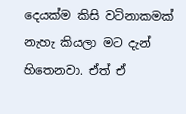දෙයක්ම කිසි වටිනාකමක් නැහැ කියලා මට දැන්  හිතෙනවා. ඒත් ඒ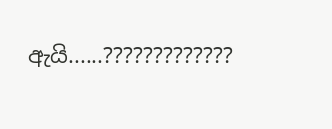ඇයි......?????????????